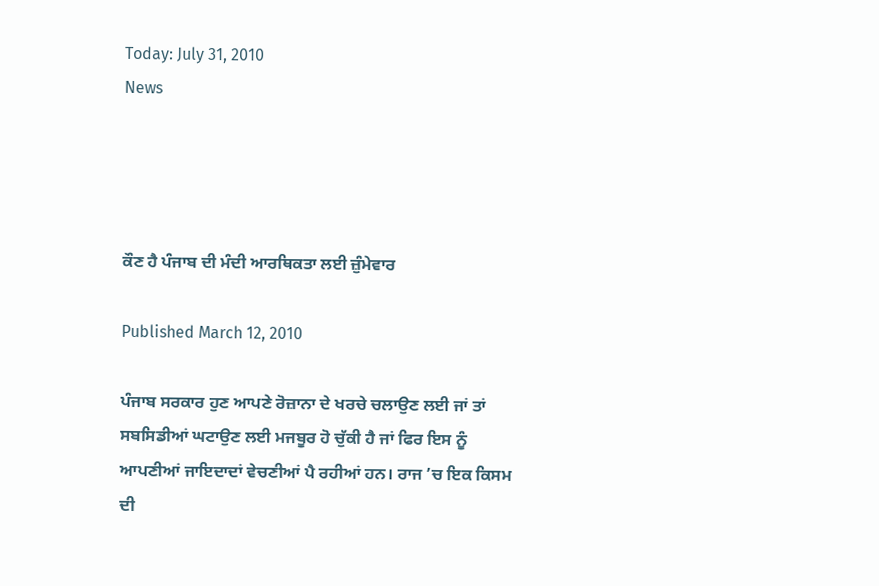Today: July 31, 2010
News




ਕੌਣ ਹੈ ਪੰਜਾਬ ਦੀ ਮੰਦੀ ਆਰਥਿਕਤਾ ਲਈ ਜ਼ੁੰਮੇਵਾਰ

Published March 12, 2010

ਪੰਜਾਬ ਸਰਕਾਰ ਹੁਣ ਆਪਣੇ ਰੋਜ਼ਾਨਾ ਦੇ ਖਰਚੇ ਚਲਾਉਣ ਲਈ ਜਾਂ ਤਾਂ ਸਬਸਿਡੀਆਂ ਘਟਾਉਣ ਲਈ ਮਜਬੂਰ ਹੋ ਚੁੱਕੀ ਹੈ ਜਾਂ ਫਿਰ ਇਸ ਨੂੰ ਆਪਣੀਆਂ ਜਾਇਦਾਦਾਂ ਵੇਚਣੀਆਂ ਪੈ ਰਹੀਆਂ ਹਨ। ਰਾਜ ’ਚ ਇਕ ਕਿਸਮ ਦੀ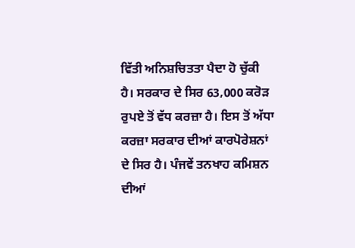ਵਿੱਤੀ ਅਨਿਸ਼ਚਿਤਤਾ ਪੈਦਾ ਹੋ ਚੁੱਕੀ ਹੈ। ਸਰਕਾਰ ਦੇ ਸਿਰ 63,000 ਕਰੋੜ ਰੁਪਏ ਤੋਂ ਵੱਧ ਕਰਜ਼ਾ ਹੈ। ਇਸ ਤੋਂ ਅੱਧਾ ਕਰਜ਼ਾ ਸਰਕਾਰ ਦੀਆਂ ਕਾਰਪੋਰੇਸ਼ਨਾਂ ਦੇ ਸਿਰ ਹੈ। ਪੰਜਵੇਂ ਤਨਖਾਹ ਕਮਿਸ਼ਨ ਦੀਆਂ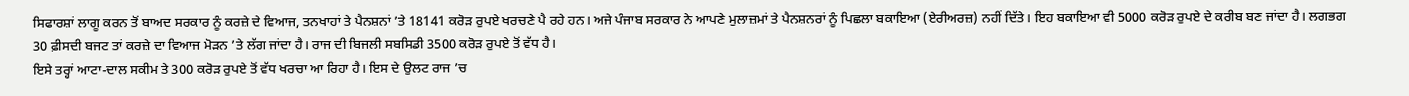ਸਿਫਾਰਸ਼ਾਂ ਲਾਗੂ ਕਰਨ ਤੋਂ ਬਾਅਦ ਸਰਕਾਰ ਨੂੰ ਕਰਜ਼ੇ ਦੇ ਵਿਆਜ, ਤਨਖਾਹਾਂ ਤੇ ਪੈਨਸ਼ਨਾਂ ’ਤੇ 18141 ਕਰੋੜ ਰੁਪਏ ਖਰਚਣੇ ਪੈ ਰਹੇ ਹਨ। ਅਜੇ ਪੰਜਾਬ ਸਰਕਾਰ ਨੇ ਆਪਣੇ ਮੁਲਾਜ਼ਮਾਂ ਤੇ ਪੈਨਸ਼ਨਰਾਂ ਨੂੰ ਪਿਛਲਾ ਬਕਾਇਆ (ਏਰੀਅਰਜ਼) ਨਹੀਂ ਦਿੱਤੇ। ਇਹ ਬਕਾਇਆ ਵੀ 5000 ਕਰੋੜ ਰੁਪਏ ਦੇ ਕਰੀਬ ਬਣ ਜਾਂਦਾ ਹੈ। ਲਗਭਗ 30 ਫ਼ੀਸਦੀ ਬਜਟ ਤਾਂ ਕਰਜ਼ੇ ਦਾ ਵਿਆਜ ਮੋੜਨ ’ਤੇ ਲੱਗ ਜਾਂਦਾ ਹੈ। ਰਾਜ ਦੀ ਬਿਜਲੀ ਸਬਸਿਡੀ 3500 ਕਰੋੜ ਰੁਪਏ ਤੋਂ ਵੱਧ ਹੈ।
ਇਸੇ ਤਰ੍ਹਾਂ ਆਟਾ-ਦਾਲ ਸਕੀਮ ਤੇ 300 ਕਰੋੜ ਰੁਪਏ ਤੋਂ ਵੱਧ ਖਰਚਾ ਆ ਰਿਹਾ ਹੈ। ਇਸ ਦੇ ਉਲਟ ਰਾਜ ’ਚ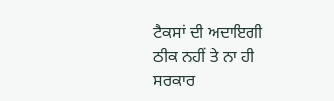ਟੈਕਸਾਂ ਦੀ ਅਦਾਇਗੀ ਠੀਕ ਨਹੀਂ ਤੇ ਨਾ ਹੀ ਸਰਕਾਰ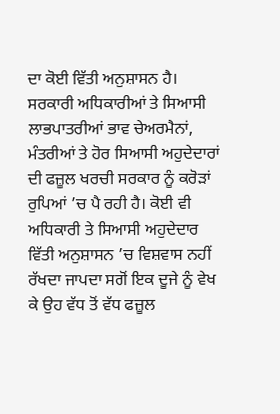ਦਾ ਕੋਈ ਵਿੱਤੀ ਅਨੁਸ਼ਾਸਨ ਹੈ। ਸਰਕਾਰੀ ਅਧਿਕਾਰੀਆਂ ਤੇ ਸਿਆਸੀ ਲਾਭਪਾਤਰੀਆਂ ਭਾਵ ਚੇਅਰਮੈਨਾਂ, ਮੰਤਰੀਆਂ ਤੇ ਹੋਰ ਸਿਆਸੀ ਅਹੁਦੇਦਾਰਾਂ ਦੀ ਫਜ਼ੂਲ ਖਰਚੀ ਸਰਕਾਰ ਨੂੰ ਕਰੋੜਾਂ ਰੁਪਿਆਂ ’ਚ ਪੈ ਰਹੀ ਹੈ। ਕੋਈ ਵੀ ਅਧਿਕਾਰੀ ਤੇ ਸਿਆਸੀ ਅਹੁਦੇਦਾਰ ਵਿੱਤੀ ਅਨੁਸ਼ਾਸਨ ’ਚ ਵਿਸ਼ਵਾਸ ਨਹੀਂ ਰੱਖਦਾ ਜਾਪਦਾ ਸਗੋਂ ਇਕ ਦੂਜੇ ਨੂੰ ਵੇਖ ਕੇ ਉਹ ਵੱਧ ਤੋਂ ਵੱਧ ਫਜ਼ੂਲ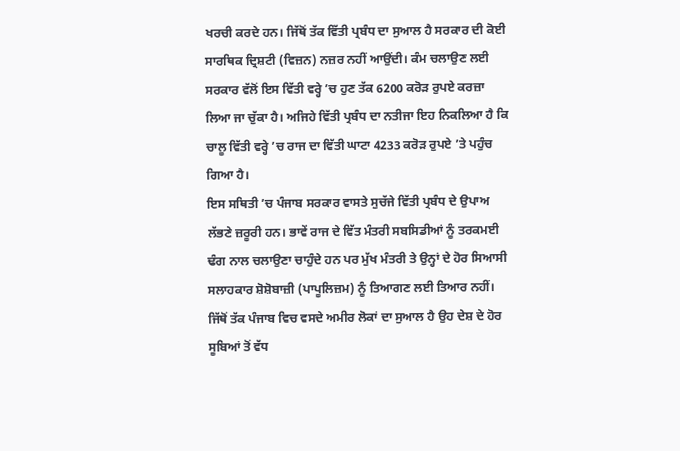ਖਰਚੀ ਕਰਦੇ ਹਨ। ਜਿੱਥੋਂ ਤੱਕ ਵਿੱਤੀ ਪ੍ਰਬੰਧ ਦਾ ਸੁਆਲ ਹੈ ਸਰਕਾਰ ਦੀ ਕੋਈ ਸਾਰਥਿਕ ਦ੍ਰਿਸ਼ਟੀ (ਵਿਜ਼ਨ) ਨਜ਼ਰ ਨਹੀਂ ਆਉਂਦੀ। ਕੰਮ ਚਲਾਉਣ ਲਈ ਸਰਕਾਰ ਵੱਲੋਂ ਇਸ ਵਿੱਤੀ ਵਰ੍ਹੇ ’ਚ ਹੁਣ ਤੱਕ 6200 ਕਰੋੜ ਰੁਪਏ ਕਰਜ਼ਾ ਲਿਆ ਜਾ ਚੁੱਕਾ ਹੈ। ਅਜਿਹੇ ਵਿੱਤੀ ਪ੍ਰਬੰਧ ਦਾ ਨਤੀਜਾ ਇਹ ਨਿਕਲਿਆ ਹੈ ਕਿ ਚਾਲੂ ਵਿੱਤੀ ਵਰ੍ਹੇ ’ਚ ਰਾਜ ਦਾ ਵਿੱਤੀ ਘਾਟਾ 4233 ਕਰੋੜ ਰੁਪਏ ’ਤੇ ਪਹੁੰਚ ਗਿਆ ਹੈ।
ਇਸ ਸਥਿਤੀ ’ਚ ਪੰਜਾਬ ਸਰਕਾਰ ਵਾਸਤੇ ਸੁਚੱਜੇ ਵਿੱਤੀ ਪ੍ਰਬੰਧ ਦੇ ਉਪਾਅ ਲੱਭਣੇ ਜ਼ਰੂਰੀ ਹਨ। ਭਾਵੇਂ ਰਾਜ ਦੇ ਵਿੱਤ ਮੰਤਰੀ ਸਬਸਿਡੀਆਂ ਨੂੰ ਤਰਕਮਈ ਢੰਗ ਨਾਲ ਚਲਾਉਣਾ ਚਾਹੁੰਦੇ ਹਨ ਪਰ ਮੁੱਖ ਮੰਤਰੀ ਤੇ ਉਨ੍ਹਾਂ ਦੇ ਹੋਰ ਸਿਆਸੀ ਸਲਾਹਕਾਰ ਸ਼ੋਸ਼ੋਬਾਜ਼ੀ (ਪਾਪੂਲਿਜ਼ਮ) ਨੂੰ ਤਿਆਗਣ ਲਈ ਤਿਆਰ ਨਹੀਂ। ਜਿੱਥੋਂ ਤੱਕ ਪੰਜਾਬ ਵਿਚ ਵਸਦੇ ਅਮੀਰ ਲੋਕਾਂ ਦਾ ਸੁਆਲ ਹੈ ਉਹ ਦੇਸ਼ ਦੇ ਹੋਰ ਸੂਬਿਆਂ ਤੋਂ ਵੱਧ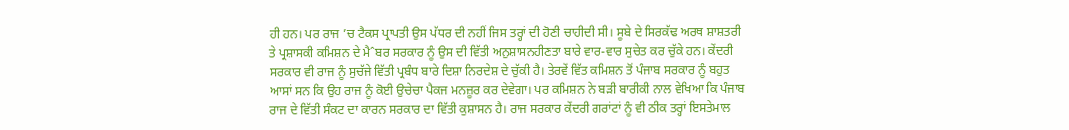ਹੀ ਹਨ। ਪਰ ਰਾਜ ’ਚ ਟੈਕਸ ਪ੍ਰਾਪਤੀ ਉਸ ਪੱਧਰ ਦੀ ਨਹੀਂ ਜਿਸ ਤਰ੍ਹਾਂ ਦੀ ਹੋਣੀ ਚਾਹੀਦੀ ਸੀ। ਸੂਬੇ ਦੇ ਸਿਰਕੱਢ ਅਰਥ ਸ਼ਾਸ਼ਤਰੀ ਤੇ ਪ੍ਰਸ਼ਾਸਕੀ ਕਮਿਸ਼ਨ ਦੇ ਮੈˆਬਰ ਸਰਕਾਰ ਨੂੰ ਉਸ ਦੀ ਵਿੱਤੀ ਅਨੁਸ਼ਾਸਨਹੀਣਤਾ ਬਾਰੇ ਵਾਰ-ਵਾਰ ਸੁਚੇਤ ਕਰ ਚੁੱਕੇ ਹਨ। ਕੇਂਦਰੀ ਸਰਕਾਰ ਵੀ ਰਾਜ ਨੂੰ ਸੁਚੱਜੇ ਵਿੱਤੀ ਪ੍ਰਬੰਧ ਬਾਰੇ ਦਿਸ਼ਾ ਨਿਰਦੇਸ਼ ਦੇ ਚੁੱਕੀ ਹੈ। ਤੇਰਵੇਂ ਵਿੱਤ ਕਮਿਸ਼ਨ ਤੋਂ ਪੰਜਾਬ ਸਰਕਾਰ ਨੂੰ ਬਹੁਤ ਆਸਾਂ ਸਨ ਕਿ ਉਹ ਰਾਜ ਨੂੰ ਕੋਈ ਉਚੇਚਾ ਪੈਕਜ ਮਨਜ਼ੂਰ ਕਰ ਦੇਵੇਗਾ। ਪਰ ਕਮਿਸ਼ਨ ਨੇ ਬੜੀ ਬਾਰੀਕੀ ਨਾਲ ਵੇਖਿਆ ਕਿ ਪੰਜਾਬ ਰਾਜ ਦੇ ਵਿੱਤੀ ਸੰਕਟ ਦਾ ਕਾਰਨ ਸਰਕਾਰ ਦਾ ਵਿੱਤੀ ਕੁਸ਼ਾਸਨ ਹੈ। ਰਾਜ ਸਰਕਾਰ ਕੇਂਦਰੀ ਗਰਾਂਟਾਂ ਨੂੰ ਵੀ ਠੀਕ ਤਰ੍ਹਾਂ ਇਸਤੇਮਾਲ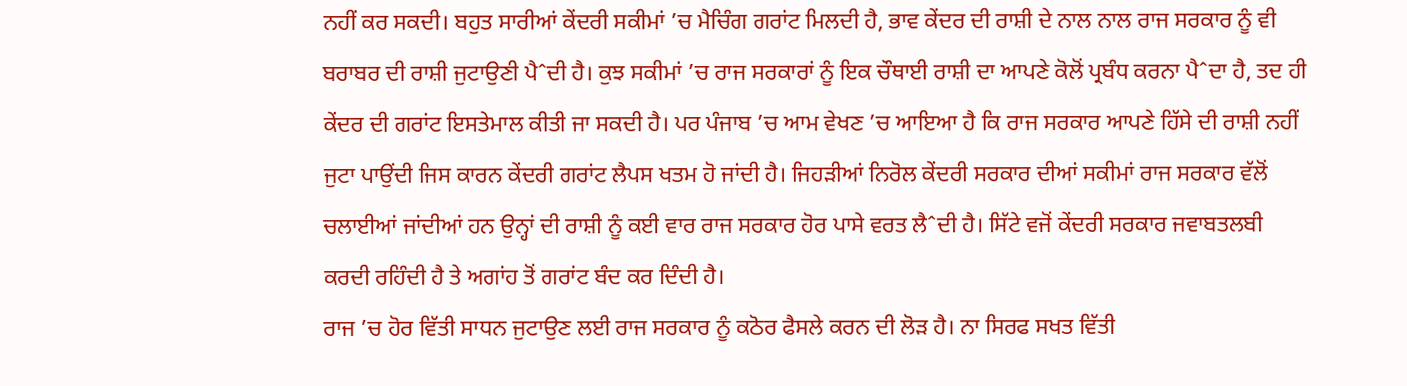ਨਹੀਂ ਕਰ ਸਕਦੀ। ਬਹੁਤ ਸਾਰੀਆਂ ਕੇਂਦਰੀ ਸਕੀਮਾਂ ’ਚ ਮੈਚਿੰਗ ਗਰਾਂਟ ਮਿਲਦੀ ਹੈ, ਭਾਵ ਕੇਂਦਰ ਦੀ ਰਾਸ਼ੀ ਦੇ ਨਾਲ ਨਾਲ ਰਾਜ ਸਰਕਾਰ ਨੂੰ ਵੀ ਬਰਾਬਰ ਦੀ ਰਾਸ਼ੀ ਜੁਟਾਉਣੀ ਪੈˆਦੀ ਹੈ। ਕੁਝ ਸਕੀਮਾਂ ’ਚ ਰਾਜ ਸਰਕਾਰਾਂ ਨੂੰ ਇਕ ਚੌਥਾਈ ਰਾਸ਼ੀ ਦਾ ਆਪਣੇ ਕੋਲੋਂ ਪ੍ਰਬੰਧ ਕਰਨਾ ਪੈˆਦਾ ਹੈ, ਤਦ ਹੀ ਕੇਂਦਰ ਦੀ ਗਰਾਂਟ ਇਸਤੇਮਾਲ ਕੀਤੀ ਜਾ ਸਕਦੀ ਹੈ। ਪਰ ਪੰਜਾਬ ’ਚ ਆਮ ਵੇਖਣ ’ਚ ਆਇਆ ਹੈ ਕਿ ਰਾਜ ਸਰਕਾਰ ਆਪਣੇ ਹਿੱਸੇ ਦੀ ਰਾਸ਼ੀ ਨਹੀਂ ਜੁਟਾ ਪਾਉਂਦੀ ਜਿਸ ਕਾਰਨ ਕੇਂਦਰੀ ਗਰਾਂਟ ਲੈਪਸ ਖਤਮ ਹੋ ਜਾਂਦੀ ਹੈ। ਜਿਹੜੀਆਂ ਨਿਰੋਲ ਕੇਂਦਰੀ ਸਰਕਾਰ ਦੀਆਂ ਸਕੀਮਾਂ ਰਾਜ ਸਰਕਾਰ ਵੱਲੋਂ ਚਲਾਈਆਂ ਜਾਂਦੀਆਂ ਹਨ ਉਨ੍ਹਾਂ ਦੀ ਰਾਸ਼ੀ ਨੂੰ ਕਈ ਵਾਰ ਰਾਜ ਸਰਕਾਰ ਹੋਰ ਪਾਸੇ ਵਰਤ ਲੈˆਦੀ ਹੈ। ਸਿੱਟੇ ਵਜੋਂ ਕੇਂਦਰੀ ਸਰਕਾਰ ਜਵਾਬਤਲਬੀ ਕਰਦੀ ਰਹਿੰਦੀ ਹੈ ਤੇ ਅਗਾਂਹ ਤੋਂ ਗਰਾਂਟ ਬੰਦ ਕਰ ਦਿੰਦੀ ਹੈ।
ਰਾਜ ’ਚ ਹੋਰ ਵਿੱਤੀ ਸਾਧਨ ਜੁਟਾਉਣ ਲਈ ਰਾਜ ਸਰਕਾਰ ਨੂੰ ਕਠੋਰ ਫੈਸਲੇ ਕਰਨ ਦੀ ਲੋੜ ਹੈ। ਨਾ ਸਿਰਫ ਸਖਤ ਵਿੱਤੀ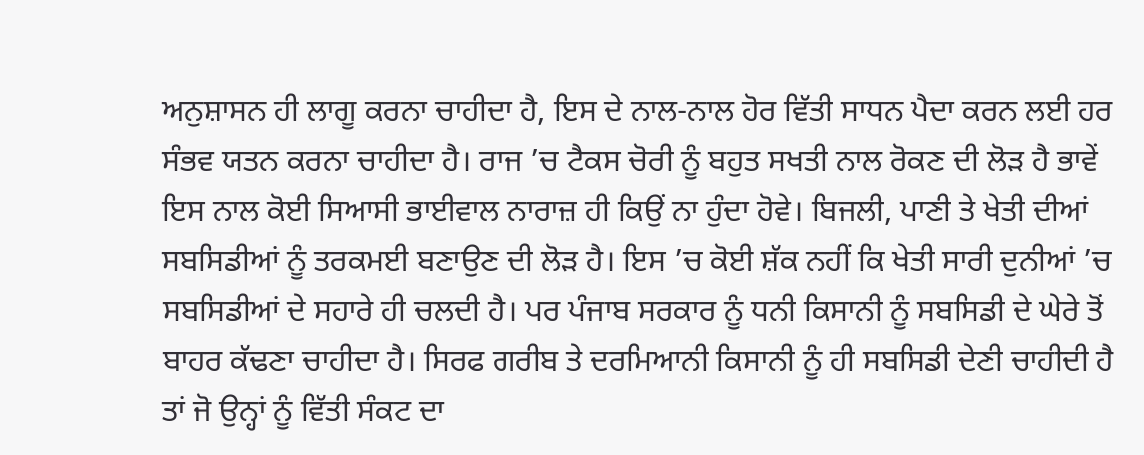ਅਨੁਸ਼ਾਸਨ ਹੀ ਲਾਗੂ ਕਰਨਾ ਚਾਹੀਦਾ ਹੈ, ਇਸ ਦੇ ਨਾਲ-ਨਾਲ ਹੋਰ ਵਿੱਤੀ ਸਾਧਨ ਪੈਦਾ ਕਰਨ ਲਈ ਹਰ ਸੰਭਵ ਯਤਨ ਕਰਨਾ ਚਾਹੀਦਾ ਹੈ। ਰਾਜ ’ਚ ਟੈਕਸ ਚੋਰੀ ਨੂੰ ਬਹੁਤ ਸਖਤੀ ਨਾਲ ਰੋਕਣ ਦੀ ਲੋੜ ਹੈ ਭਾਵੇਂ ਇਸ ਨਾਲ ਕੋਈ ਸਿਆਸੀ ਭਾਈਵਾਲ ਨਾਰਾਜ਼ ਹੀ ਕਿਉਂ ਨਾ ਹੁੰਦਾ ਹੋਵੇ। ਬਿਜਲੀ, ਪਾਣੀ ਤੇ ਖੇਤੀ ਦੀਆਂ ਸਬਸਿਡੀਆਂ ਨੂੰ ਤਰਕਮਈ ਬਣਾਉਣ ਦੀ ਲੋੜ ਹੈ। ਇਸ ’ਚ ਕੋਈ ਸ਼ੱਕ ਨਹੀਂ ਕਿ ਖੇਤੀ ਸਾਰੀ ਦੁਨੀਆਂ ’ਚ ਸਬਸਿਡੀਆਂ ਦੇ ਸਹਾਰੇ ਹੀ ਚਲਦੀ ਹੈ। ਪਰ ਪੰਜਾਬ ਸਰਕਾਰ ਨੂੰ ਧਨੀ ਕਿਸਾਨੀ ਨੂੰ ਸਬਸਿਡੀ ਦੇ ਘੇਰੇ ਤੋਂ ਬਾਹਰ ਕੱਢਣਾ ਚਾਹੀਦਾ ਹੈ। ਸਿਰਫ ਗਰੀਬ ਤੇ ਦਰਮਿਆਨੀ ਕਿਸਾਨੀ ਨੂੰ ਹੀ ਸਬਸਿਡੀ ਦੇਣੀ ਚਾਹੀਦੀ ਹੈ ਤਾਂ ਜੋ ਉਨ੍ਹਾਂ ਨੂੰ ਵਿੱਤੀ ਸੰਕਟ ਦਾ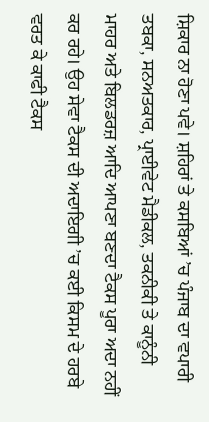ਸ਼ਿਕਾਰ ਨਾ ਹੋਣਾ ਪਵੇ। ਸ਼ਹਿਰਾਂ ਤੇ ਕਸਬਿਆਂ ’ਚ ਪੰਜਾਬ ਦਾ ਵਪਾਰੀ ਤਬਕਾ, ਸਨਅਤਕਾਰ, ਪ੍ਰਾਈਵੇਟ ਮੈਡੀਕਲ, ਤਕਨੀਕੀ ਤੇ ਕਾਨੂੰਨੀ ਮਾਹਰ ਅਤੇ ਬਿਲਡਰਜ਼ ਆਦਿ ਆਪਣਾ ਬਣਦਾ ਟੈਕਸ ਪੂਰਾ ਅਦਾ ਨਹੀਂ ਕਰ ਰਹੇ। ਉਹ ਸੇਵਾ ਟੈਕਸ ਦੀ ਅਦਾਇਗੀ ’ਚ ਕਈ ਕਿਸਮ ਦੇ ਹਰਬੇ ਵਰਤ ਕੇ ਕਾਫੀ ਟੈਕਸ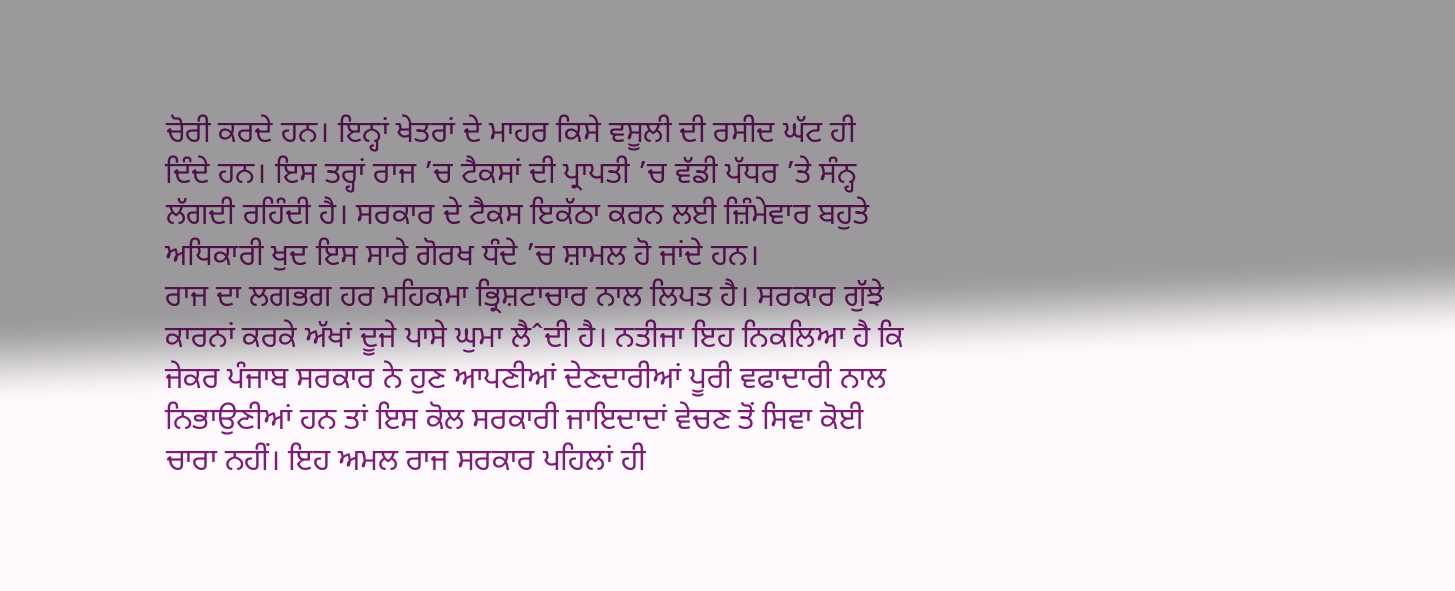ਚੋਰੀ ਕਰਦੇ ਹਨ। ਇਨ੍ਹਾਂ ਖੇਤਰਾਂ ਦੇ ਮਾਹਰ ਕਿਸੇ ਵਸੂਲੀ ਦੀ ਰਸੀਦ ਘੱਟ ਹੀ ਦਿੰਦੇ ਹਨ। ਇਸ ਤਰ੍ਹਾਂ ਰਾਜ ’ਚ ਟੈਕਸਾਂ ਦੀ ਪ੍ਰਾਪਤੀ ’ਚ ਵੱਡੀ ਪੱਧਰ ’ਤੇ ਸੰਨ੍ਹ ਲੱਗਦੀ ਰਹਿੰਦੀ ਹੈ। ਸਰਕਾਰ ਦੇ ਟੈਕਸ ਇਕੱਠਾ ਕਰਨ ਲਈ ਜ਼ਿੰਮੇਵਾਰ ਬਹੁਤੇ ਅਧਿਕਾਰੀ ਖੁਦ ਇਸ ਸਾਰੇ ਗੋਰਖ ਧੰਦੇ ’ਚ ਸ਼ਾਮਲ ਹੋ ਜਾਂਦੇ ਹਨ।
ਰਾਜ ਦਾ ਲਗਭਗ ਹਰ ਮਹਿਕਮਾ ਭ੍ਰਿਸ਼ਟਾਚਾਰ ਨਾਲ ਲਿਪਤ ਹੈ। ਸਰਕਾਰ ਗੁੱਝੇ ਕਾਰਨਾਂ ਕਰਕੇ ਅੱਖਾਂ ਦੂਜੇ ਪਾਸੇ ਘੁਮਾ ਲੈˆਦੀ ਹੈ। ਨਤੀਜਾ ਇਹ ਨਿਕਲਿਆ ਹੈ ਕਿ ਜੇਕਰ ਪੰਜਾਬ ਸਰਕਾਰ ਨੇ ਹੁਣ ਆਪਣੀਆਂ ਦੇਣਦਾਰੀਆਂ ਪੂਰੀ ਵਫਾਦਾਰੀ ਨਾਲ ਨਿਭਾਉਣੀਆਂ ਹਨ ਤਾਂ ਇਸ ਕੋਲ ਸਰਕਾਰੀ ਜਾਇਦਾਦਾਂ ਵੇਚਣ ਤੋਂ ਸਿਵਾ ਕੋਈ ਚਾਰਾ ਨਹੀਂ। ਇਹ ਅਮਲ ਰਾਜ ਸਰਕਾਰ ਪਹਿਲਾਂ ਹੀ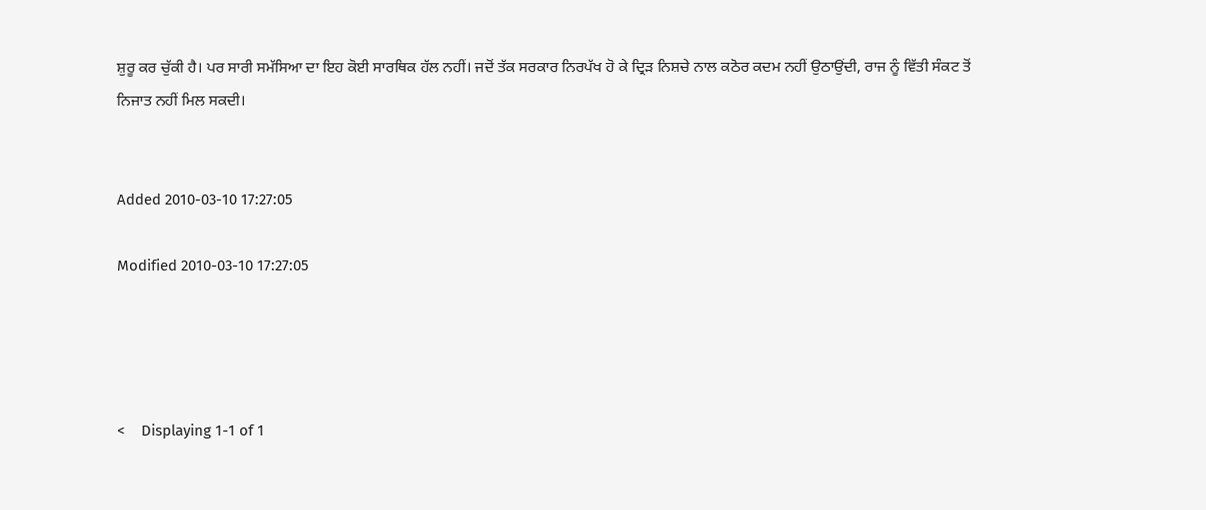ਸ਼ੁਰੂ ਕਰ ਚੁੱਕੀ ਹੈ। ਪਰ ਸਾਰੀ ਸਮੱਸਿਆ ਦਾ ਇਹ ਕੋਈ ਸਾਰਥਿਕ ਹੱਲ ਨਹੀਂ। ਜਦੋਂ ਤੱਕ ਸਰਕਾਰ ਨਿਰਪੱਖ ਹੋ ਕੇ ਦ੍ਰਿੜ ਨਿਸ਼ਚੇ ਨਾਲ ਕਠੋਰ ਕਦਮ ਨਹੀਂ ਉਠਾਉਂਦੀ, ਰਾਜ ਨੂੰ ਵਿੱਤੀ ਸੰਕਟ ਤੋਂ ਨਿਜਾਤ ਨਹੀਂ ਮਿਲ ਸਕਦੀ।


Added 2010-03-10 17:27:05

Modified 2010-03-10 17:27:05




<    Displaying 1-1 of 1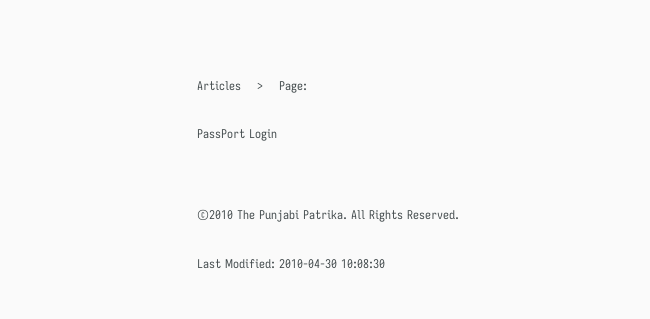Articles    >    Page:


PassPort Login




©2010 The Punjabi Patrika. All Rights Reserved.


Last Modified: 2010-04-30 10:08:30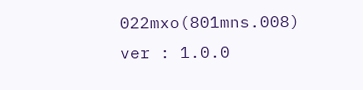022mxo(801mns.008)
ver : 1.0.0